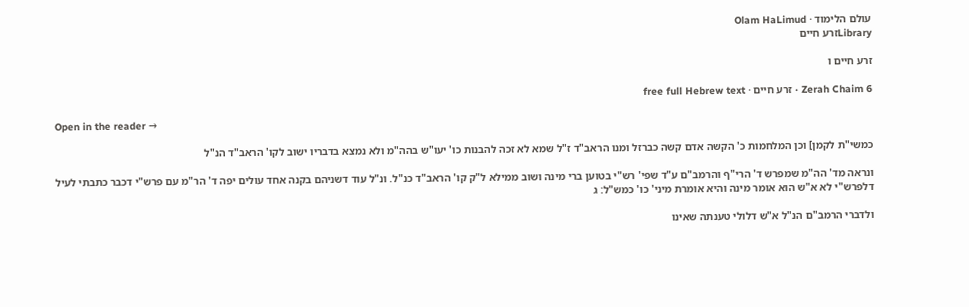עולם הלימוד · Olam HaLimud
Libraryזרע חיים

זרע חיים ו

Zerah Chaim 6 · זרע חיים · free full Hebrew text

Open in the reader →

כמשי"ת לקמן] וכן המלחמות כ' הקשה אדם קשה כברזל ומנו הראב"ד ז"ל שמא לא זכה להבנות כו' יעו"ש בהה"מ ולא נמצא בדבריו ישוב לקו' הראב"ד הנ"ל

ונראה מד' הה"מ שמפרש ד' הרי"ף והרמב"ם ע"ד שפי' רש"י בטוען ברי מינה ושוב ממילא ל"ק קו' הראב"ד כנ"ל. ונ"ל עוד דשניהם בקנה אחד עולים יפה ד' הר"מ עם פרש"י דכבר כתבתי לעיל דלפרש"י לא א"ש הוא אומר מינה והיא אומרת מיני' כו' כמש"ל: ג

ולדברי הרמב"ם הנ"ל א"ש דלולי טענתה שאינו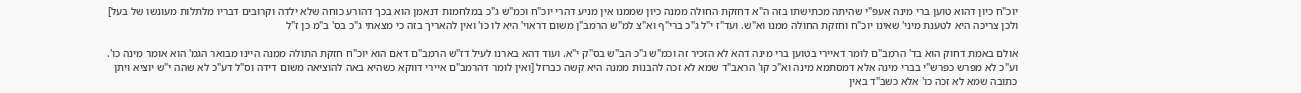יוכ"ח כיון דהוא טוען ברי מינה אעפ"י שהיתה מכתישתו בזה ה"א דחזקת החולה ממנה כיון שממנו אין מניע דהרי יוכ"ח וכמ"ש ג"כ במלחמות דנאמן הוא בכך דהורע כוחה שלא ילדה וקרובים דבריו מלתלות מעונשו של בעל] ולכן צריכה היא לטענת מיני' שאינו יוכ"ח וחזקת החולה ממנו וא"ש. ועד"ז י"ל ג"כ ברי"ף וא"צ למ"ש הרמב"ן משום דראוי' היא לו כו' ואין להאריך בזה כי מצאתי ג"כ בס' ב"מ כן ז"ל

אולם באמת דחוק הוא בד' הרמב"ם לומר דאיירי בטוען ברי מינה דהא לא הזכיר זה וכמ"ש ג"כ הב"ש בס"ק י"א. ועוד דהא בארנו לעיל דז"ש הרמב"ם דאם הוא יוכ"ח חזקת התולה ממנה היינו מבואר הגמ' הוא אומר מינה כו'. וע"כ לא מפרש כפרש"י בברי מינה אלא דמסתמא מינה וא"כ קו' הראב"ד שמא לא זכה להבנות ממנה היא קשה כברזל [ואין לומר דהרמב"ם איירי דווקא כשהיא באה להוציאה משום דידה וס"ל דע"כ לא שהה י"ש יוציא ויתן כתובה שמא לא זכה כו' אלא כשב"ד באין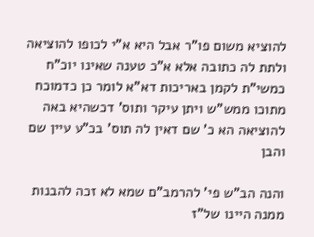להוציא משום פו"ר אבל היא א"י לכופו להוציאה ולתת לה כתובה אלא א"כ טענה שאינו יוכ"ח כמשי"ת לקמן באריכות דא"א לומר כן כדמוכח מתוכו ממש"ש ויתן עיקר ותוס' דכשהיא באה להוציאה הא כ' שם דאין לה תוס' בכ"ע עיין שם והבן

והנה הב"ש פי' להרמב"ם שמא לא זכה להבנות ממנה היינו של"ז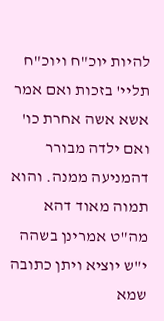להיות יוכ"ח ויוכ"ח תליי' בזכות ואם אמר אשא אשה אחרת כו' ואם ילדה מבורר דהמניעה ממנה. והוא תמוה מאוד דהא מה"ט אמרינן בשהה י"ש יוציא ויתן כתובה שמא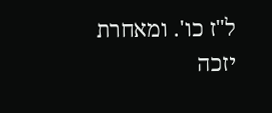ל"ז כו'. ומאחרת יזכה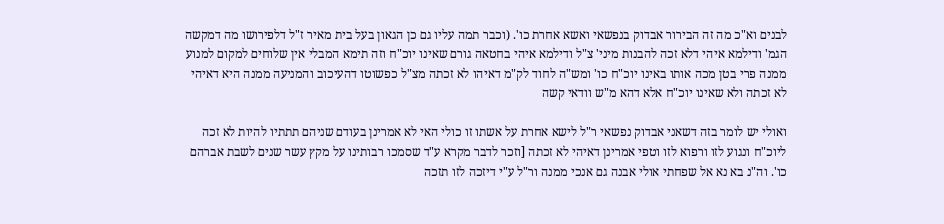לבנים וא"כ מה זה הבירור אבדוק בנפשאי ואשא אחרת כו'. (וכבר תמה עליו גם כן הגאון בעל בית מאיר ז"ל דלפירושו מה דמקשה הגמ' ודילמא איהי דלא זכה להבנות מיני' צ"ל ודילמא איהי בחטאה גורם שאינו יוכ"ח וזה תימא המבלי אין שלוחים למקום למנוע ממנה פרי בטן מכה אותו באינו יוכ"ח כו' ומש"ה לחוד לק"מ דאיהו לא זכתה מצ"ל כפשוטו דהעיכוב והמניעה ממנה היא דאיהי לא זכתה ולא שאינו יוכ"ח אלא דהא מ"ש וודאי קשה

ואולי יש לומר בזה דשאני אבדוק נפשאי ר"ל לישא אחרת על אשתו זו כולי האי לא אמרינן בעודם שניהם תתתיו להיות לא זכה ליוכ"ח ונגוע לזו ורפוא לזו וטפי אמרינן דאיהי לא זכתה [וזכר לדבר מקרא ע"ד שסמכו רבותינו על מקץ עשר שנים לשבת אברהם כו'. וה"נ בא נא אל שפחתי אולי אבנה גם אנכי ממנה ור"ל ע"י דיזכה לזו תזכה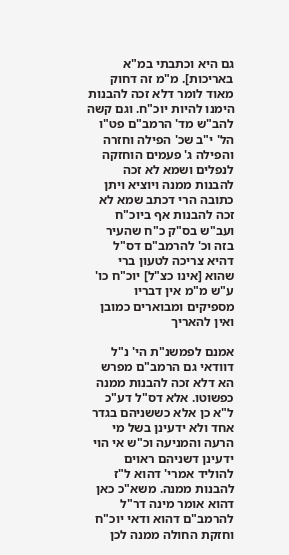גם היא וכתבתי במ"א באריכות]. מ"מ זה דחוק מאוד לומר דלא זכה להבנות הימנו להיות יוכ"ח. וגם קשה להב"ש מד' הרמב"ם פט"ו הל' י"ב שכ' הפילה וחזרה והפילה ג' פעמים הוחזקה לנפלים ושמא לא זכה להבנות ממנה ויוציא ויתן כתובה הרי דכתב שמא לא זכה להבנות אף ביוכ"ח ועב"ש בס"ק כ"ח שהעיר בזה וכ' להרמב"ם דס"ל דהיא צריכה לטעון ברי שהוא [אינו כצ"ל] יוכ"ח כו' ע"ש מ"מ אין דבריו מספיקים ומבוארים כמובן ואין להאריך

אמנם לפמשנ"ת הי' נ"ל דוודאי גם הרמב"ם מפרש הא דלא זכה להבנות ממנה כפשוטו. אלא דס"ל דע"כ ל"א כן אלא כששניהם בגדר אחד ולא ידעינן בשל מי הרעה והמניעה וכ"ש אי הוי ידעינן דשניהם ראוים להוליד אמרי' דהוא ל"ז להבנות ממנה. משא"כ כאן דהוא אומר מינה דר"ל להרמב"ם דהוא ודאי יוכ"ח וחזקת החולה ממנה לכן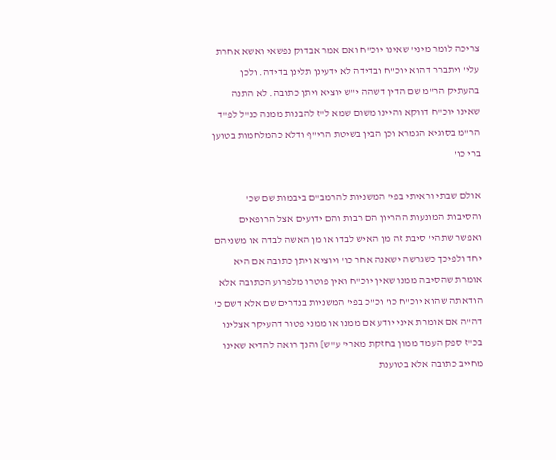צריכה לומר מיני' שאינו יוכ"ח ואם אמר אבדוק נפשאי ואשא אחרת עלי' ויתברר דהוא יוכ"ח ובדידה לא ידעינן תלינן בדידה. ולכן בהעתיק הר"מ שם הדין דשהה י"ש יוציא ויתן כתובה. לא התנה שאינו יוכ"ח דווקא והיינו משום שמא ל"ז להבנות ממנה כנ"ל לפ"ד הר"מ בסוגיא הגמרא וכן הבין בשיטת הרי"ף ודלא כהמלחמות בטוען ברי כו'

אולם שבתי וראיתי בפי' המשניות להרמב"ם ביבמות שם שכ' והסיבות המונעות ההריון הם רבות והם ידועים אצל הרופאים ואפשר שתהי' סיבת זה מן האיש לבדו או מן האשה לבדה או משניהם יחד ולפיכך כשגרשה ישאנה אחר כו' ויוציא ויתן כתובה אם היא אומרת שהסיבה ממנו שאין יוכ"ח ואין פוטרו מלפרוע הכתובה אלא הודאתה שהוא יוכ"ח כו' וכ"כ בפי' המשניות בנדרים שם אלא דשם כ' דה"ה אם אומרת איני יודע אם ממנו או ממני פטור דהעיקר אצלינו בכ"ז ספק העמד ממון בחזקת מארי' ע"ש] והנך רואה להדיא שאינו מחייב כתובה אלא בטוענת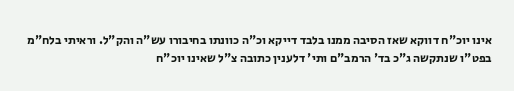אינו יוכ"ח דווקא שאז הסיבה ממנו בלבד דייקא וכ"ה כוונתו בחיבורו עש"ה והק"ל. וראיתי בלח"מ בפט"ו שנתקשה ג"כ בד' הרמב"ם ותי' דלענין כתובה צ"ל שאינו יוכ"ח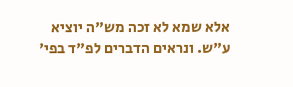אלא שמא לא זכה מש"ה יוציא ע"ש. ונראים הדברים לפ"ד בפי'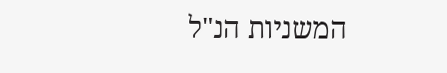המשניות הנ"ל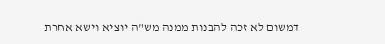דמשום לא זכה להבנות ממנה מש"ה יוציא וישא אחרת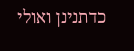כדתנינן ואולי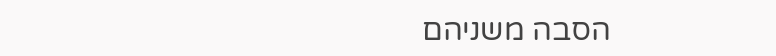הסבה משניהם